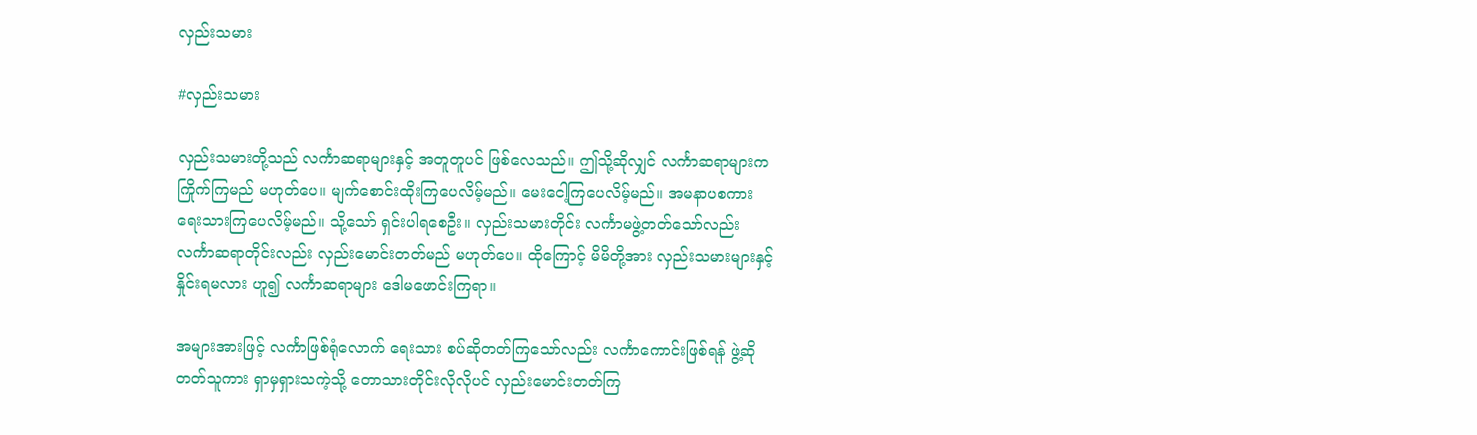လှည်းသမား

#လှည်းသမား

လှည်းသမားတို့သည် လင်္ကာဆရာများနှင့် အတူတူပင် ဖြစ်လေသည်။ ဤသို့ဆိုလျှင် လင်္ကာဆရာများက ကြိုက်ကြမည် မဟုတ်ပေ။ မျက်စောင်းထိုးကြပေလိမ့်မည်။ မေးငေါ့ကြပေလိမ့်မည်။ အမနာပစကား ရေးသားကြပေလိမ့်မည်။ သို့သော် ရှင်းပါရစေဦး။ လှည်းသမားတိုင်း လင်္ကာမဖွဲ့တတ်သော်လည်း လင်္ကာဆရာတိုင်းလည်း လှည်းမောင်းတတ်မည် မဟုတ်ပေ။ ထိုကြောင့် မိမိတို့အား လှည်းသမားများနှင့် နှိုင်းရမလား ဟူ၍ လင်္ကာဆရာများ ဒေါမဖောင်းကြရာ။

အများအားဖြင့် လင်္ကာဖြစ်ရုံလောက် ရေးသား စပ်ဆိုတတ်ကြသော်လည်း လင်္ကာကောင်းဖြစ်ရန် ဖွဲ့ဆိုတတ်သူကား ရှာမှရှားသကဲ့သို့ တောသားတိုင်းလိုလိုပင် လှည်းမောင်းတတ်ကြ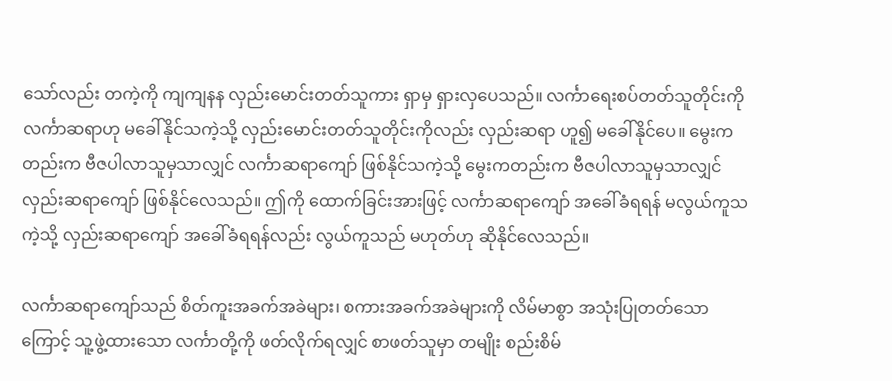သော်လည်း တကဲ့ကို ကျကျနန လှည်းမောင်းတတ်သူကား ရှာမှ ရှားလှပေသည်။ လင်္ကာရေးစပ်တတ်သူတိုင်းကို လင်္ကာဆရာဟု မခေါ်နိုင်သကဲ့သို့ လှည်းမောင်းတတ်သူတိုင်းကိုလည်း လှည်းဆရာ ဟူ၍ မခေါ်နိုင်ပေ။ မွေးကတည်းက ဗီဇပါလာသူမှသာလျှင် လင်္ကာဆရာကျော် ဖြစ်နိုင်သကဲ့သို့ မွေးကတည်းက ဗီဇပါလာသူမှသာလျှင် လှည်းဆရာကျော် ဖြစ်နိုင်လေသည်။ ဤကို ထောက်ခြင်းအားဖြင့် လင်္ကာဆရာကျော် အခေါ်ခံရရန် မလွယ်ကူသကဲ့သို့ လှည်းဆရာကျော် အခေါ်ခံရရန်လည်း လွယ်ကူသည် မဟုတ်ဟု ဆိုနိုင်လေသည်။

လင်္ကာဆရာကျော်သည် စိတ်ကူးအခက်အခဲများ၊ စကားအခက်အခဲများကို လိမ်မာစွာ အသုံးပြုတတ်သောကြောင့် သူ့ဖွဲ့ထားသော လင်္ကာတို့ကို ဖတ်လိုက်ရလျှင် စာဖတ်သူမှာ တမျိုး စည်းစိမ်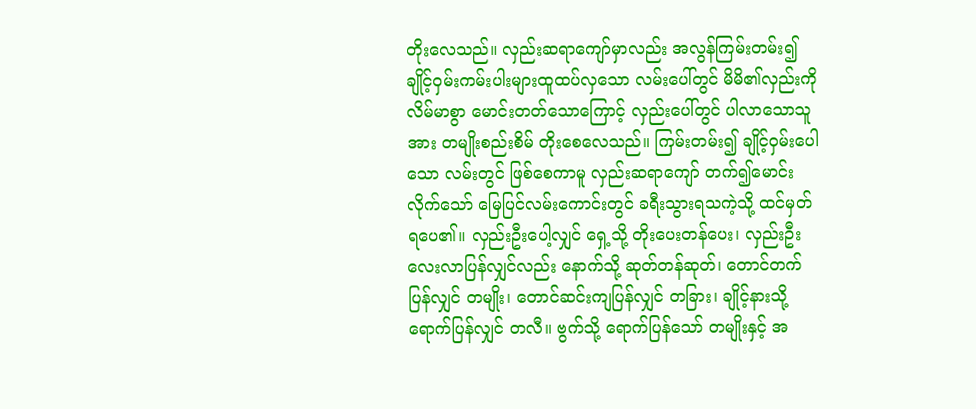တိုးလေသည်။ လှည်းဆရာကျော်မှာလည်း အလွန်ကြမ်းတမ်း၍ ချိုင့်ဝှမ်းကမ်းပါးများထူထပ်လှသော လမ်းပေါ်တွင် မိမိ၏လှည်းကို လိမ်မာစွာ မောင်းတတ်သောကြောင့် လှည်းပေါ်တွင် ပါလာသောသူအား တမျိုးစည်းစိမ် တိုးစေလေသည်။ ကြမ်းတမ်း၍ ချိုင့်ဝှမ်းပေါသော လမ်းတွင် ဖြစ်စေကာမူ လှည်းဆရာကျော် တက်၍မောင်းလိုက်သော် မြေပြင်လမ်းကောင်းတွင် ခရီးသွားရသကဲ့သို့ ထင်မှတ်ရပေ၏။ လှည်းဦးပေါ့လျှင် ရှေ့သို့ တိုးပေးတန်ပေး၊ လှည်းဦး လေးလာပြန်လျှင်လည်း နောက်သို့ ဆုတ်တန်ဆုတ်၊ တောင်တက်ပြန်လျှင် တမျိုး၊ တောင်ဆင်းကျပြန်လျှင် တခြား၊ ချိုင့်နားသို့ရောက်ပြန်လျှင် တလီ။ ဗွက်သို့ ရောက်ပြန်သော် တမျိုးနှင့် အ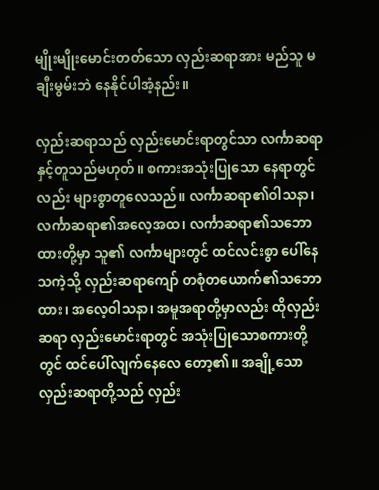မျိုးမျိုးမောင်းတတ်သော လှည်းဆရာအား မည်သူ မချီးမွမ်းဘဲ နေနိုင်ပါအံ့နည်း။

လှည်းဆရာသည် လှည်းမောင်းရာတွင်သာ လင်္ကာဆရာနှင့်တူသည်မဟုတ်။ စကားအသုံးပြုသော နေရာတွင်လည်း များစွာတူလေသည်။ လင်္ကာဆရာ၏ဝါသနာ၊ လင်္ကာဆရာ၏အလေ့အထ၊ လင်္ကာဆရာ၏သဘောထားတို့မှာ သူ၏ လင်္ကာများတွင် ထင်လင်းစွာ ပေါ်နေသကဲ့သို့ လှည်းဆရာကျော် တစုံတယောက်၏သဘောထား၊ အလေ့ဝါသနာ၊ အမူအရာတို့မှာလည်း ထိုလှည်းဆရာ လှည်းမောင်းရာတွင် အသုံးပြုသောစကားတို့တွင် ထင်ပေါ်လျက်နေလေ တော့၏။ အချို့သောလှည်းဆရာတို့သည် လှည်း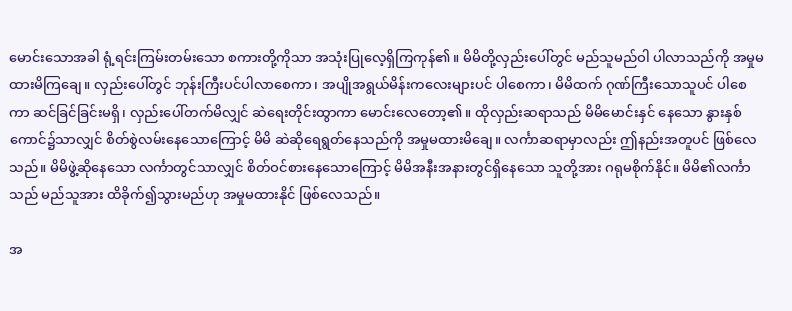မောင်းသောအခါ ရုံ့ရင်းကြမ်းတမ်းသော စကားတို့ကိုသာ အသုံးပြုလေ့ရှိကြကုန်၏။ မိမိတို့လှည်းပေါ်တွင် မည်သူမည်ဝါ ပါလာသည်ကို အမှုမထားမိကြချေ။ လှည်းပေါ်တွင် ဘုန်းကြီးပင်ပါလာစေကာ၊ အပျိုအရွယ်မိန်းကလေးများပင် ပါစေကာ၊ မိမိထက် ဂုဏ်ကြီးသောသူပင် ပါစေကာ ဆင်ခြင်ခြင်းမရှိ၊ လှည်းပေါ်တက်မိလျှင် ဆဲရေးတိုင်းထွာကာ မောင်းလေတော့၏။ ထိုလှည်းဆရာသည် မိမိမောင်းနှင် နေသော နွားနှစ်ကောင်၌သာလျှင် စိတ်စွဲလမ်းနေသောကြောင့် မိမိ ဆဲဆိုရေရွတ်နေသည်ကို အမှုမထားမိချေ။ လင်္ကာဆရာမှာလည်း ဤနည်းအတူပင် ဖြစ်လေသည်။ မိမိဖွဲ့ဆိုနေသော လင်္ကာတွင်သာလျှင် စိတ်ဝင်စားနေသောကြောင့် မိမိအနီးအနားတွင်ရှိနေသော သူတို့အား ဂရုမစိုက်နိုင်။ မိမိ၏လင်္ကာသည် မည်သူအား ထိခိုက်၍သွားမည်ဟု အမှုမထားနိုင် ဖြစ်လေသည်။

အ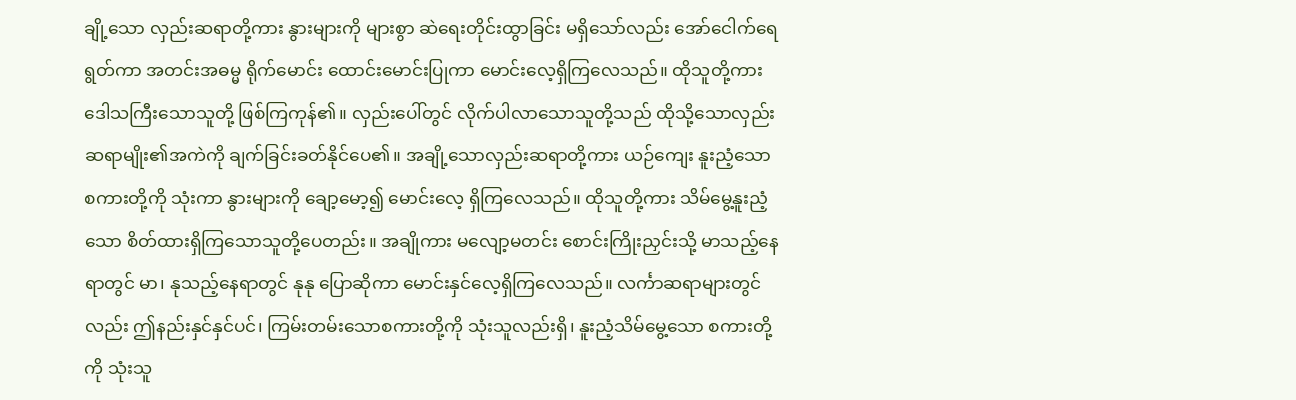ချို့သော လှည်းဆရာတို့ကား နွားများကို များစွာ ဆဲရေးတိုင်းထွာခြင်း မရှိသော်လည်း အော်ငေါက်ရေရွတ်ကာ အတင်းအဓမ္မ ရိုက်မောင်း ထောင်းမောင်းပြုကာ မောင်းလေ့ရှိကြလေသည်။ ထိုသူတို့ကား ဒေါသကြီးသောသူတို့ ဖြစ်ကြကုန်၏။ လှည်းပေါ်တွင် လိုက်ပါလာသောသူတို့သည် ထိုသို့သောလှည်းဆရာမျိုး၏အကဲကို ချက်ခြင်းခတ်နိုင်ပေ၏။ အချို့သောလှည်းဆရာတို့ကား ယဉ်ကျေး နူးညံ့သောစကားတို့ကို သုံးကာ နွားများကို ချော့မော့၍ မောင်းလေ့ ရှိကြလေသည်။ ထိုသူတို့ကား သိမ်မွေ့နူးညံ့သော စိတ်ထားရှိကြသောသူတို့ပေတည်း။ အချိုကား မလျော့မတင်း စောင်းကြိုးညှင်းသို့ မာသည့်နေရာတွင် မာ၊ နုသည့်နေရာတွင် နုနု ပြောဆိုကာ မောင်းနှင်လေ့ရှိကြလေသည်။ လင်္ကာဆရာများတွင်လည်း ဤနည်းနှင်နှင်ပင်၊ ကြမ်းတမ်းသောစကားတို့ကို သုံးသူလည်းရှိ၊ နူးညံ့သိမ်မွေ့သော စကားတို့ကို သုံးသူ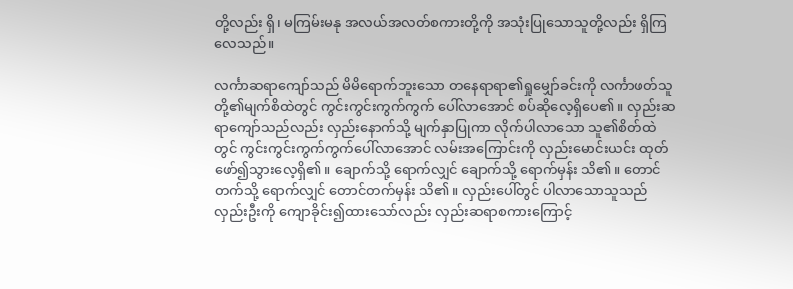တို့လည်း ရှိ၊ မကြမ်းမနု အလယ်အလတ်စကားတို့ကို အသုံးပြုသောသူတို့လည်း ရှိကြလေသည်။

လင်္ကာဆရာကျော်သည် မိမိရောက်ဘူးသော တနေရာရာ၏ရှုမျှော်ခင်းကို လင်္ကာဖတ်သူတို့၏မျက်စိထဲတွင် ကွင်းကွင်းကွက်ကွက် ပေါ်လာအောင် စပ်ဆိုလေ့ရှိပေ၏။ လှည်းဆရာကျော်သည်လည်း လှည်းနောက်သို့ မျက်နှာပြုကာ လိုက်ပါလာသော သူ၏စိတ်ထဲတွင် ကွင်းကွင်းကွက်ကွက်ပေါ်လာအောင် လမ်းအကြောင်းကို လှည်းမောင်းယင်း ထုတ်ဖော်၍သွားလေ့ရှိ၏။ ချောက်သို့ ရောက်လျှင် ချောက်သို့ ရောက်မှန်း သိ၏။ တောင်တက်သို့ ရောက်လျှင် တောင်တက်မှန်း သိ၏။ လှည်းပေါ်တွင် ပါလာသောသူသည် လှည်းဦးကို ကျောခိုင်း၍ထားသော်လည်း လှည်းဆရာစကားကြောင့်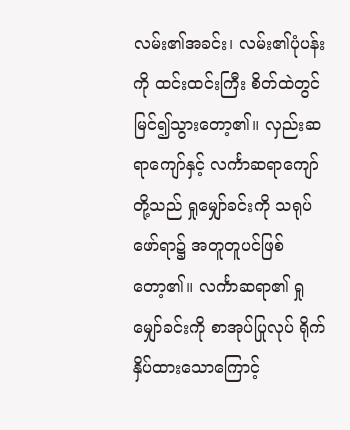လမ်း၏အခင်း၊ လမ်း၏ပုံပန်းကို ထင်းထင်းကြီး စိတ်ထဲတွင် မြင်၍သွားတော့၏။ လှည်းဆရာကျော်နှင့် လင်္ကာဆရာကျော်တို့သည် ရှုမျှော်ခင်းကို သရုပ်ဖော်ရာ၌ အတူတူပင်ဖြစ်တော့၏။ လင်္ကာဆရာ၏ ရှုမျှော်ခင်းကို စာအုပ်ပြုလုပ် ရိုက်နှိပ်ထားသောကြောင့်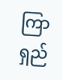ကြာရှည်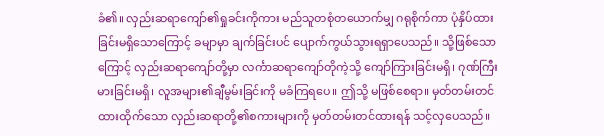ခံ၏။ လှည်းဆရာကျော်၏ရှုခင်းကိုကား မည်သူတစုံတယောက်မျှ ဂရုစိုက်ကာ ပုံနှိပ်ထားခြင်းမရှိသောကြောင့် ခမျာမှာ ချက်ခြင်းပင် ပျောက်ကွယ်သွားရရှာပေသည်။ သို့ဖြစ်သောကြောင့် လှည်းဆရာကျော်တို့မှာ လင်္ကာဆရာကျော်တိုကဲ့သို့ ကျော်ကြားခြင်းမရှိ၊ ဂုဏ်ကြီးမားခြင်းမရှိ၊ လူအများ၏ချီမွမ်းခြင်းကို မခံကြရပေ။ ဤသို့ မဖြစ်စေရာ။ မှတ်တမ်းတင်ထားထိုက်သော လှည်းဆရာတို့၏စကားများကို မှတ်တမ်းတင်ထားရန် သင့်လှပေသည်။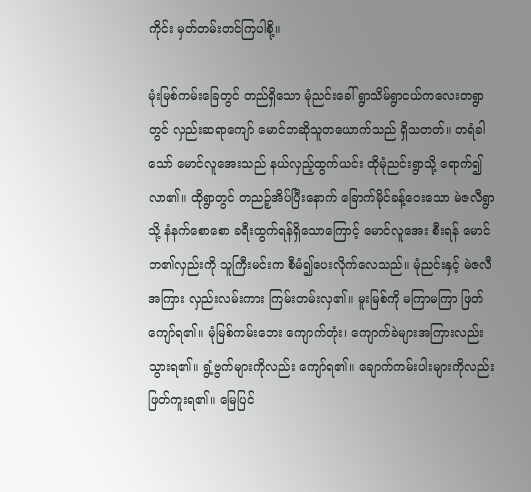ကိုင်း မှတ်တမ်းတင်ကြပါစို့။

မုံးမြစ်ကမ်းခြေတွင် တည်ရှိသော မုံညင်းခေါ် ရွာသိမ်ရွာငယ်ကလေးတရွာတွင် လှည်းဆရာကျော် မောင်ဘဆိုသူတယောက်သည် ရှိသတတ်။ တရံခါသော် မောင်လူအေးသည် နယ်လှည့်ထွက်ယင်း ထိုမုံညင်းရွာသို့ ရောက်၍လာ၏။ ထိုရွာတွင် တညဉ့်အိပ်ပြီးနောက် ခြောက်မိုင်ခန့်ဝေးသော မဲဇလီရွာသို့ နံနက်စောစော ခရီးထွက်ရန်ရှိသောကြောင့် မောင်လူအေး စီးရန် မောင်ဘ၏လှည်းကို သူကြီးမင်းက စီမံ၍ပေးလိုက်လေသည်။ မုံညင်းနှင့် မဲဇလီအကြား လှည်းလမ်းကား ကြမ်းတမ်းလှ၏။ မူးမြစ်ကို မကြာမကြာ ဖြတ်ကျော်ရ၏။ မုံမြစ်ကမ်းဘေး ကျောက်တုံး၊ ကျောက်ခဲများအကြားလည်း သွားရ၏။ ရွံ့ဗွက်များကိုလည်း ကျော်ရ၏။ ချောက်ကမ်းပါးများကိုလည်း ဖြတ်ကူးရ၏။ မြေပြင်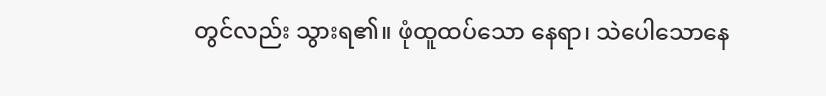တွင်လည်း သွားရ၏။ ဖုံထူထပ်သော နေရာ၊ သဲပေါသောနေ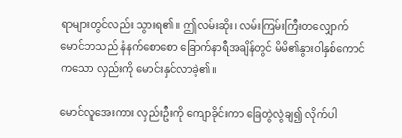ရာများတွင်လည်း သွားရ၏။ ဤလမ်းဆိုး၊ လမ်းကြမ်းကြီးတလျှောက် မောင်ဘသည် နံနက်စောစော ခြောက်နာရီအချိန်တွင် မိမိ၏နွားဝါနှစ်ကောင်ကသော လှည်းကို မောင်းနှင်လာခဲ့၏။

မောင်လူအေးကား လှည်းဦးကို ကျောခိုင်းကာ ခြေတွဲလွဲချ၍ လိုက်ပါ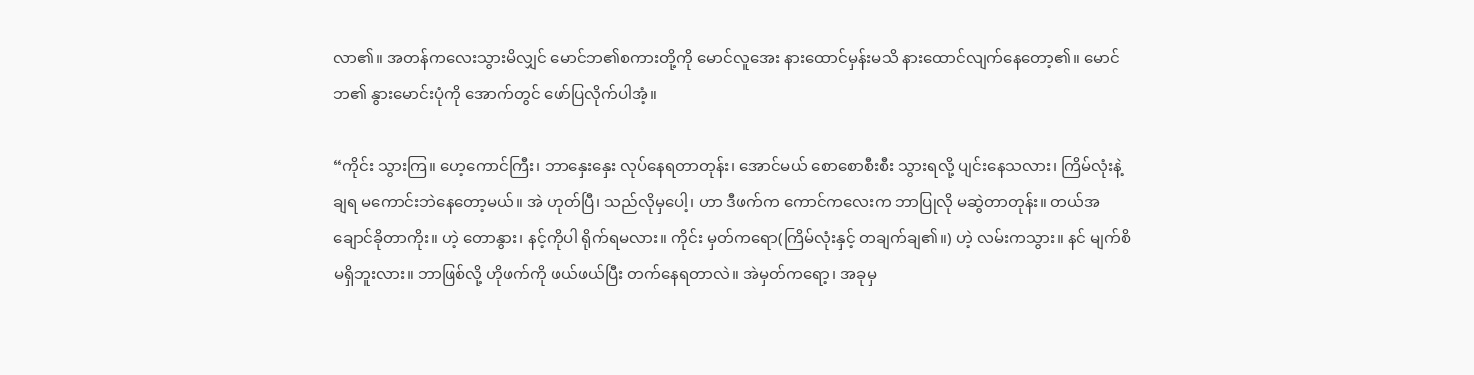လာ၏။ အတန်ကလေးသွားမိလျှင် မောင်ဘ၏စကားတို့ကို မောင်လူအေး နားထောင်မှန်းမသိ နားထောင်လျက်နေတော့၏။ မောင်ဘ၏ နွားမောင်းပုံကို အောက်တွင် ဖော်ပြလိုက်ပါအံ့။

“ကိုင်း သွားကြ။ ဟေ့ကောင်ကြီး၊ ဘာနှေးနှေး လုပ်နေရတာတုန်း၊ အောင်မယ် စောစောစီးစီး သွားရလို့ ပျင်းနေသလား၊ ကြိမ်လုံးနဲ့ချရ မကောင်းဘဲနေတော့မယ်။ အဲ ဟုတ်ပြီ၊ သည်လိုမှပေါ့၊ ဟာ ဒီဖက်က ကောင်ကလေးက ဘာပြုလို မဆွဲတာတုန်း။ တယ်အချောင်ခိုတာကိုး။ ဟဲ့ တောနွား၊ နင့်ကိုပါ ရိုက်ရမလား။ ကိုင်း မှတ်ကရော(ကြိမ်လုံးနှင့် တချက်ချ၏။) ဟဲ့ လမ်းကသွား။ နင် မျက်စိမရှိဘူးလား။ ဘာဖြစ်လို့ ဟိုဖက်ကို ဖယ်ဖယ်ပြီး တက်နေရတာလဲ။ အဲမှတ်ကရော့၊ အခုမှ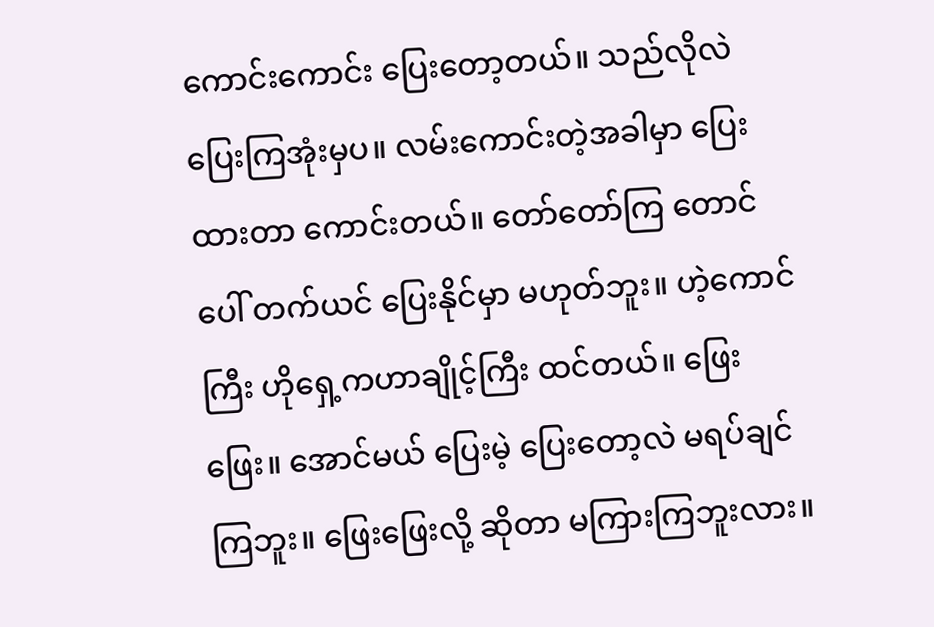ကောင်းကောင်း ပြေးတော့တယ်။ သည်လိုလဲ ပြေးကြအုံးမှပ။ လမ်းကောင်းတဲ့အခါမှာ ပြေးထားတာ ကောင်းတယ်။ တော်တော်ကြ တောင်ပေါ် တက်ယင် ပြေးနိုင်မှာ မဟုတ်ဘူး။ ဟဲ့ကောင်ကြီး ဟိုရှေ့ကဟာချိုင့်ကြီး ထင်တယ်။ ဖြေးဖြေး။ အောင်မယ် ပြေးမဲ့ ပြေးတော့လဲ မရပ်ချင်ကြဘူး။ ဖြေးဖြေးလို့ ဆိုတာ မကြားကြဘူးလား။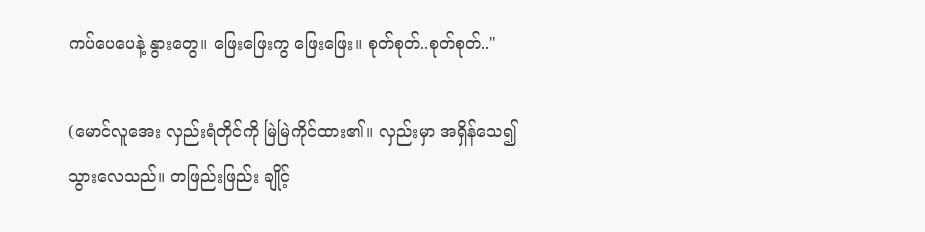ကပ်ပေပေနဲ့ နွားတွေ။ ဖြေးဖြေးကွ ဖြေးဖြေး။ စုတ်စုတ်..စုတ်စုတ်.."

(မောင်လူအေး လှည်းရံတိုင်ကို မြဲမြဲကိုင်ထား၏။ လှည်းမှာ အရှိန်သေ၍ သွားလေသည်။ တဖြည်းဖြည်း ချိုင့်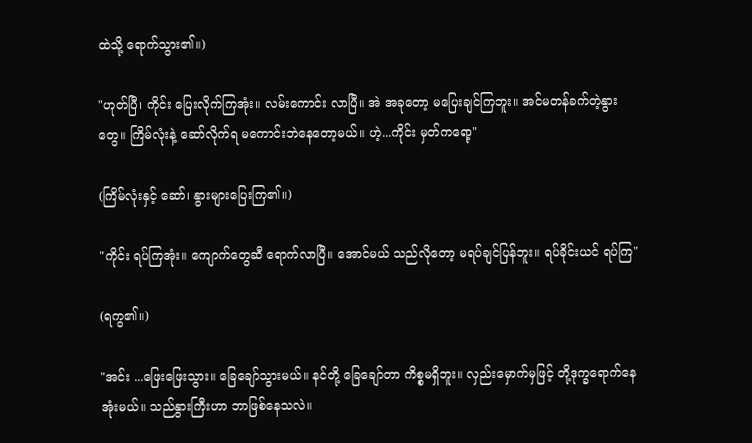ထဲသို့ ရောက်သွား၏။)

"ဟုတ်ပြီ၊ ကိုင်း ပြေးလိုက်ကြအုံး။ လမ်းကောင်း လာပြီ။ အဲ အခုတော့ မပြေးချင်ကြဘူး။ အင်မတန်ခက်တဲ့နွားတွေ။ ကြိမ်လုံးနဲ့ ဆော်လိုက်ရ မကောင်းဘဲနေတော့မယ်။ ဟဲ့...ကိုင်း မှတ်ကရော့"

(ကြိမ်လုံးနှင့် ဆော်၊ နွားများပြေးကြ၏။)

"ကိုင်း ရပ်ကြအုံး။ ကျောက်တွေဆီ ရောက်လာပြီ။ အောင်မယ် သည်လိုတော့ မရပ်ချင်ပြန်ဘူး။ ရပ်ခိုင်းယင် ရပ်ကြ"

(ရကွ၏။)

"အင်း ...ဖြေးဖြေးသွား။ ခြေချော်သွားမယ်။ နင်တို့ ခြေချော်တာ ကိစ္စမရှိဘူး။ လှည်းမှောက်မှဖြင့် တို့ဒုက္ခရောက်နေအုံးမယ်။ သည်နွားကြီးဟာ ဘာဖြစ်နေသလဲ။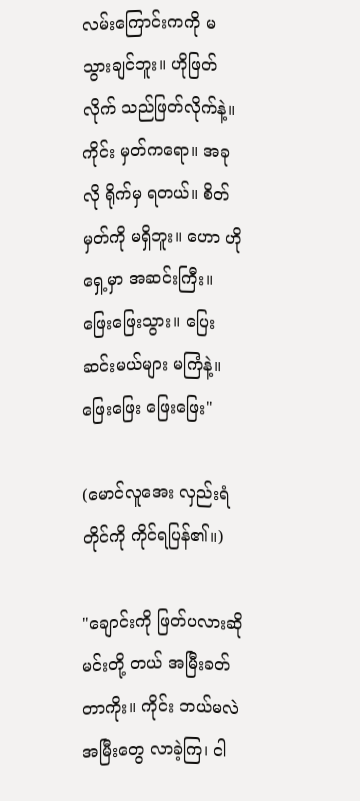လမ်းကြောင်းကကို မသွားချင်ဘူး။ ဟိုဖြတ်လိုက် သည်ဖြတ်လိုက်နဲ့။ ကိုင်း မှတ်ကရော။ အခုလို ရိုက်မှ ရတယ်။ စိတ်မှတ်ကို မရှိဘူး။ ဟော ဟိုရှေ့မှာ အဆင်းကြီး။ ဖြေးဖြေးသွား။ ပြေးဆင်းမယ်များ မကြံနဲ့။ ဖြေးဖြေး ဖြေးဖြေး"

(မောင်လူအေး လှည်းရံတိုင်ကို ကိုင်ရပြန်၏။)

"ချောင်းကို ဖြတ်ပလားဆို မင်းတို့ တယ် အမြီးခတ်တာကိုး။ ကိုင်း ဘယ်မလဲ အမြီးတွေ လာခဲ့ကြ၊ ငါ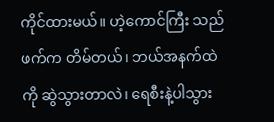ကိုင်ထားမယ်။ ဟဲ့ကောင်ကြီး သည်ဖက်က တိမ်တယ်၊ ဘယ်အနက်ထဲကို ဆွဲသွားတာလဲ၊ ရေစီးနဲ့ပါသွား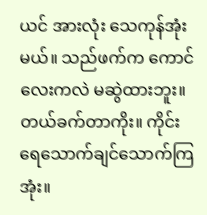ယင် အားလုံး သေကုန်အုံးမယ်။ သည်ဖက်က ကောင်လေးကလဲ မဆွဲထားဘူး။ တယ်ခက်တာကိုး။ ကိုင်း ရေသောက်ချင်သောက်ကြအုံး။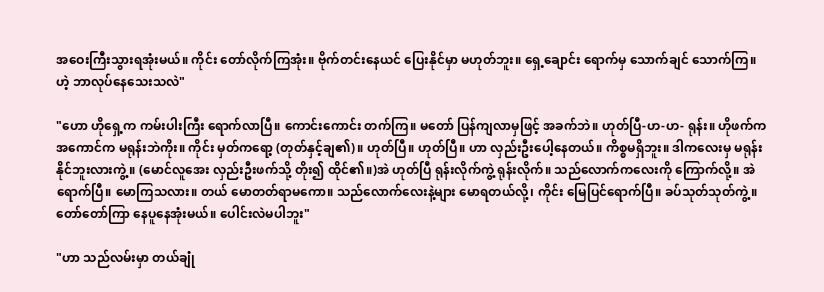အဝေးကြီးသွားရအုံးမယ်။ ကိုင်း တော်လိုက်ကြအုံး။ ဗိုက်တင်းနေယင် ပြေးနိုင်မှာ မဟုတ်ဘူး။ ရှေ့ချောင်း ရောက်မှ သောက်ချင် သောက်ကြ။ ဟဲ့ ဘာလုပ်နေသေးသလဲ"

"ဟော ဟိုရှေ့က ကမ်းပါးကြီး ရောက်လာပြီ။ ကောင်းကောင်း တက်ကြ။ မတော် ပြန်ကျလာမှဖြင့် အခက်ဘဲ။ ဟုတ်ပြီ-ဟ-ဟ- ရုန်း။ ဟိုဖက်က အကောင်က မရုန်းဘဲကိုး။ ကိုင်း မှတ်ကရော့ (တုတ်နှင့်ချ၏)။ ဟုတ်ပြီ။ ဟုတ်ပြီ။ ဟာ လှည်းဦးပေါ့နေတယ်။ ကိစ္စမရှိဘူး။ ဒါကလေးမှ မရုန်းနိုင်ဘူးလားကွဲ့။ (မောင်လူအေး လှည်းဦးဖက်သို့ တိုး၍ ထိုင်၏။)အဲ ဟုတ်ပြီ ရုန်းလိုက်ကွဲ့ ရုန်းလိုက်။ သည်လောက်ကလေးကို ကြောက်လို့။ အဲ ရောက်ပြီ။ မောကြသလား။ တယ် မောတတ်ရာမကော။ သည်လောက်လေးနဲ့များ မောရတယ်လို့၊ ကိုင်း မြေပြင်ရောက်ပြီ။ ခပ်သုတ်သုတ်ကွဲ့။ တော်တော်ကြာ နေပူနေအုံးမယ်။ ပေါင်းလဲမပါဘူး"

"ဟာ သည်လမ်းမှာ တယ်ချုံ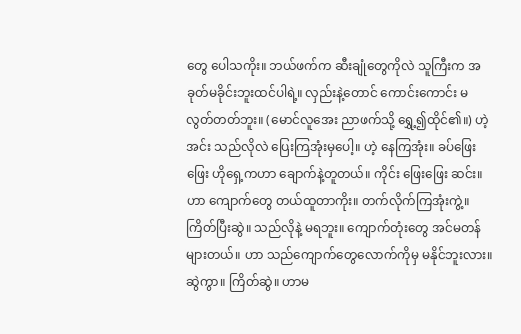တွေ ပေါသကိုး။ ဘယ်ဖက်က ဆီးချုံတွေကိုလဲ သူကြီးက အခုတ်မခိုင်းဘူးထင်ပါရဲ့။ လှည်းနဲ့တောင် ကောင်းကောင်း မလွတ်တတ်ဘူး။ (မောင်လူအေး ညာဖက်သို့ ရွှေ့၍ထိုင်၏။) ဟဲ့ အင်း သည်လိုလဲ ပြေးကြအုံးမှပေါ့။ ဟဲ့ နေကြအုံး။ ခပ်ဖြေးဖြေး ဟိုရှေ့ကဟာ ချောက်နဲ့တူတယ်။ ကိုင်း ဖြေးဖြေး ဆင်း။ ဟာ ကျောက်တွေ တယ်ထူတာကိုး။ တက်လိုက်ကြအုံးကွဲ့။ ကြိတ်ပြီးဆွဲ။ သည်လိုနဲ့ မရဘူး။ ကျောက်တုံးတွေ အင်မတန် များတယ်။ ဟာ သည်ကျောက်တွေလောက်ကိုမှ မနိုင်ဘူးလား။ ဆွဲကွာ။ ကြိတ်ဆွဲ။ ဟာမ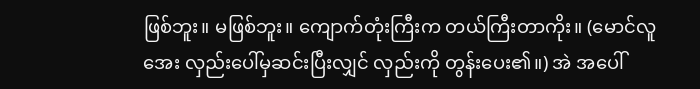ဖြစ်ဘူး။ မဖြစ်ဘူး။ ကျောက်တုံးကြီးက တယ်ကြီးတာကိုး။ (မောင်လူအေး လှည်းပေါ်မှဆင်းပြီးလျှင် လှည်းကို တွန်းပေး၏။) အဲ အပေါ်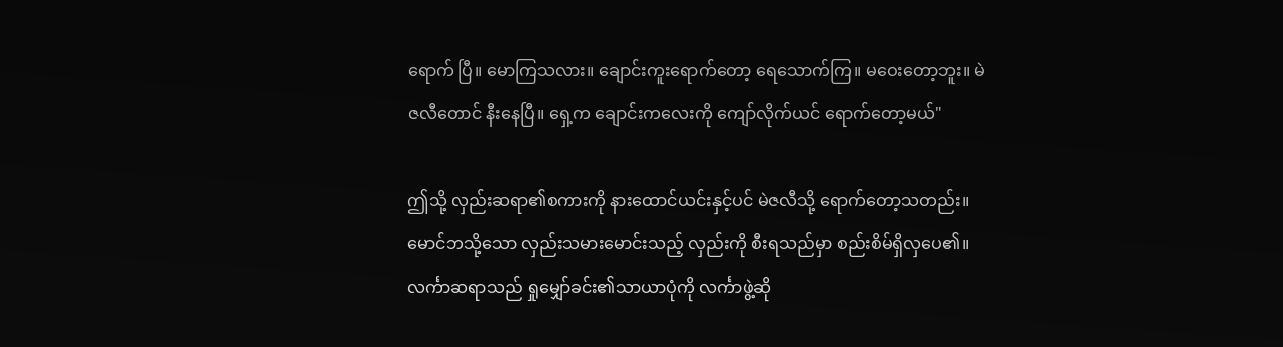ရောက် ပြီ။ မောကြသလား။ ချောင်းကူးရောက်တော့ ရေသောက်ကြ။ မဝေးတော့ဘူး။ မဲဇလီတောင် နီးနေပြီ။ ရှေ့က ချောင်းကလေးကို ကျော်လိုက်ယင် ရောက်တော့မယ်"

ဤသို့ လှည်းဆရာ၏စကားကို နားထောင်ယင်းနှင့်ပင် မဲဇလီသို့ ရောက်တော့သတည်း။ မောင်ဘသို့သော လှည်းသမားမောင်းသည့် လှည်းကို စီးရသည်မှာ စည်းစိမ်ရှိလှပေ၏။ လင်္ကာဆရာသည် ရှုမျှော်ခင်း၏သာယာပုံကို လင်္ကာဖွဲ့ဆို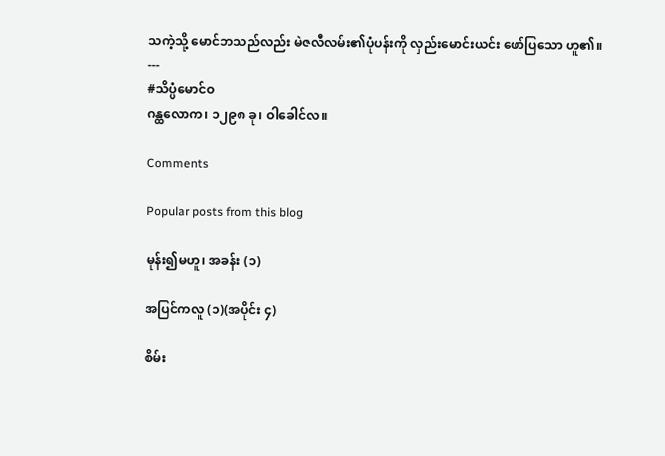သကဲ့သို့ မောင်ဘသည်လည်း မဲဇလီလမ်း၏ပုံပန်းကို လှည်းမောင်းယင်း ဖော်ပြသော ဟူ၏။
---
#သိပ္ပံမောင်ဝ
ဂန္ထလောက၊ ၁၂၉၈ ခု၊ ဝါခေါင်လ။

Comments

Popular posts from this blog

မုန်း၍မဟူ၊ အခန်း (၁)

အပြင်ကလူ (၁)(အပိုင်း ၄)

စိမ်း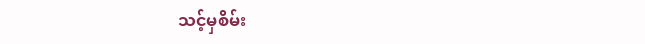သင့်မှစိမ်း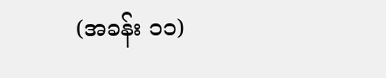(အခန်း ၁၁)